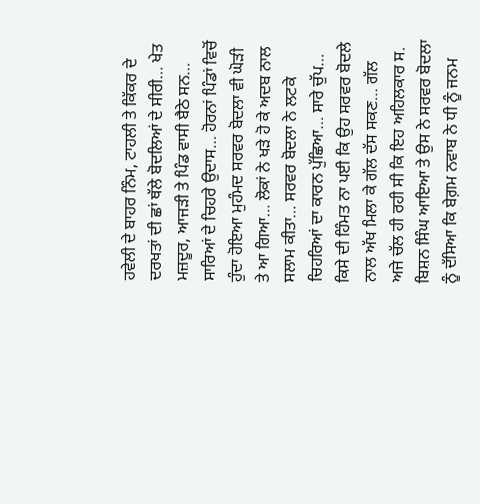ਹਵੇਲੀ ਦੇ ਬਾਹਰ ਨਿੰਮ, ਟਾਹਲੀ ਤੇ ਕਿੱਕਰ ਦੇ ਦਰਖਤਾਂ ਦੀ ਛਾਂ ਥੱਲੇ ਬੋਦਲਿਆਂ ਦੇ ਸੀਰੀ… ਖੇਤ ਮਜ਼ਦੂਰ, ਆਜੜੀ ਤੇ ਪਿੰਡ ਵਾਸੀ ਬੈਠੇ ਸਨ… ਸਾਰਿਆਂ ਦੇ ਚਿਹਰੇ ਉਦਾਸ… ਹੋਰਨਾਂ ਪਿੰਡਾਂ ਵਿਚੋਂ ਹੁੰਦਾ ਹੋਇਆ ਮੁਹੰਮਦ ਸਰਵਰ ਬੋਦਲਾ ਵੀ ਘੋੜੀ ਤੇ ਆ ਗਿਆ… ਲੋਕਾਂ ਨੇ ਖੜੇ ਹੋ ਕੇ ਅਦਬ ਨਾਲ ਸਲਾਮ ਕੀਤਾ… ਸਰਵਰ ਬੋਦਲਾ ਨੇ ਲਟਕੇ ਚਿਹਰਿਆਂ ਦਾ ਕਾਰਨ ਪੁੱਛਿਆ… ਸਾਰੇ ਚੁੱਪ… ਕਿਸੇ ਦੀ ਹਿੰਮਤ ਨਾ ਪਈ ਕਿ ਉਹ ਸਰਵਰ ਬੋਦਲੇ ਨਾਲ ਅੱਖ ਮਿਲਾ ਕੇ ਗੱਲ ਦੱਸ ਸਕਣ… ਗੱਲ ਅਜੇ ਚੱਲ ਹੀ ਰਹੀ ਸੀ ਕਿ ਇਹ ਅਹਿਲਕਾਰ ਸ. ਬਿਸ਼ਨ ਸਿੰਘ ਆਇਆ ਤੇ ਉਸ ਨੇ ਸਰਵਰ ਬੋਦਲਾ ਨੂੰ ਦੱਸਿਆ ਕਿ ਬੇਗ਼ਮ ਨਵਾਬ ਨੇ ਧੀ ਨੂੰ ਜਨਮ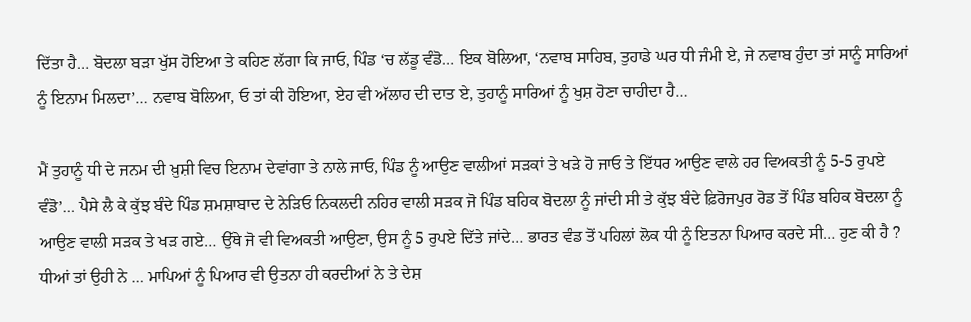ਦਿੱਤਾ ਹੈ… ਬੋਦਲਾ ਬੜਾ ਖੁੱਸ ਹੋਇਆ ਤੇ ਕਹਿਣ ਲੱਗਾ ਕਿ ਜਾਓ, ਪਿੰਡ ‘ਚ ਲੱਡੂ ਵੰਡੋ… ਇਕ ਬੋਲਿਆ, ‘ਨਵਾਬ ਸਾਹਿਬ, ਤੁਹਾਡੇ ਘਰ ਧੀ ਜੰਮੀ ਏ, ਜੇ ਨਵਾਬ ਹੁੰਦਾ ਤਾਂ ਸਾਨੂੰ ਸਾਰਿਆਂ ਨੂੰ ਇਨਾਮ ਮਿਲਦਾ’… ਨਵਾਬ ਬੋਲਿਆ, ਓ ਤਾਂ ਕੀ ਹੋਇਆ, ਏਹ ਵੀ ਅੱਲਾਹ ਦੀ ਦਾਤ ਏ, ਤੁਹਾਨੂੰ ਸਾਰਿਆਂ ਨੂੰ ਖੁਸ਼ ਹੋਣਾ ਚਾਹੀਦਾ ਹੈ…

ਮੈਂ ਤੁਹਾਨੂੰ ਧੀ ਦੇ ਜਨਮ ਦੀ ਖ਼ੁਸ਼ੀ ਵਿਚ ਇਨਾਮ ਦੇਵਾਂਗਾ ਤੇ ਨਾਲੇ ਜਾਓ, ਪਿੰਡ ਨੂੰ ਆਉਣ ਵਾਲੀਆਂ ਸੜਕਾਂ ਤੇ ਖੜੇ ਹੋ ਜਾਓ ਤੇ ਇੱਧਰ ਆਉਣ ਵਾਲੇ ਹਰ ਵਿਅਕਤੀ ਨੂੰ 5-5 ਰੁਪਏ ਵੰਡੋ’… ਪੈਸੇ ਲੈ ਕੇ ਕੁੱਝ ਬੰਦੇ ਪਿੰਡ ਸ਼ਮਸ਼ਾਬਾਦ ਦੇ ਨੇੜਿਓ ਨਿਕਲਦੀ ਨਹਿਰ ਵਾਲੀ ਸੜਕ ਜੋ ਪਿੰਡ ਬਹਿਕ ਬੋਦਲਾ ਨੂੰ ਜਾਂਦੀ ਸੀ ਤੇ ਕੁੱਝ ਬੰਦੇ ਫ਼ਿਰੋਜਪੁਰ ਰੋਡ ਤੋਂ ਪਿੰਡ ਬਹਿਕ ਬੋਦਲਾ ਨੂੰ ਆਉਣ ਵਾਲੀ ਸੜਕ ਤੇ ਖੜ ਗਏ… ਉੱਥੇ ਜੋ ਵੀ ਵਿਅਕਤੀ ਆਉਣਾ, ਉਸ ਨੂੰ 5 ਰੁਪਏ ਦਿੱਤੇ ਜਾਂਦੇ… ਭਾਰਤ ਵੰਡ ਤੋਂ ਪਹਿਲਾਂ ਲੋਕ ਧੀ ਨੂੰ ਇਤਨਾ ਪਿਆਰ ਕਰਦੇ ਸੀ… ਹੁਣ ਕੀ ਹੈ ? ਧੀਆਂ ਤਾਂ ਉਹੀ ਨੇ … ਮਾਪਿਆਂ ਨੂੰ ਪਿਆਰ ਵੀ ਉਤਨਾ ਹੀ ਕਰਦੀਆਂ ਨੇ ਤੇ ਦੇਸ਼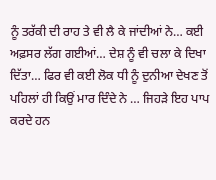ਨੂੰ ਤਰੱਕੀ ਦੀ ਰਾਹ ਤੇ ਵੀ ਲੈ ਕੇ ਜਾਂਦੀਆਂ ਨੇ… ਕਈ ਅਫ਼ਸਰ ਲੱਗ ਗਈਆਂ… ਦੇਸ਼ ਨੂੰ ਵੀ ਚਲਾ ਕੇ ਦਿਖਾ ਦਿੱਤਾ… ਫਿਰ ਵੀ ਕਈ ਲੋਕ ਧੀ ਨੂੰ ਦੁਨੀਆ ਦੇਖਣ ਤੋਂ ਪਹਿਲਾਂ ਹੀ ਕਿਉਂ ਮਾਰ ਦਿੰਦੇ ਨੇ … ਜਿਹੜੇ ਇਹ ਪਾਪ ਕਰਦੇ ਹਨ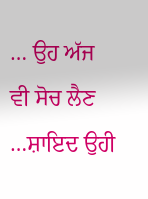… ਉਹ ਅੱਜ ਵੀ ਸੋਚ ਲੈਣ …ਸ਼ਾਇਦ ਉਹੀ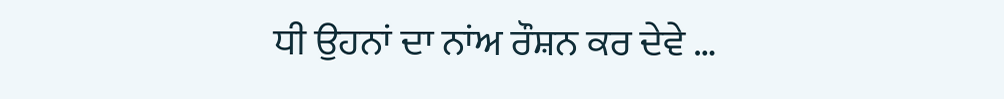ਧੀ ਉਹਨਾਂ ਦਾ ਨਾਂਅ ਰੌਸ਼ਨ ਕਰ ਦੇਵੇ …